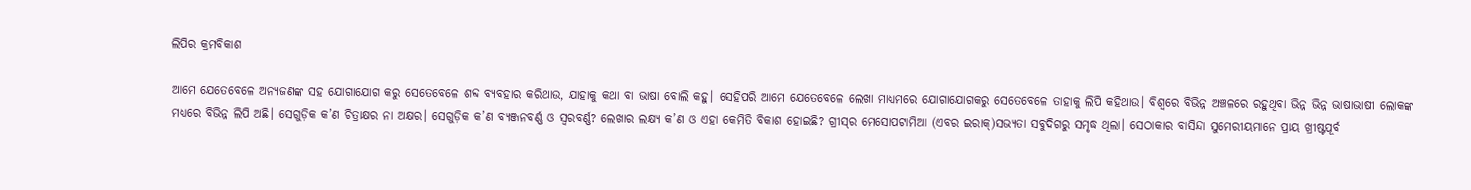ଲିପିର କ୍ରମବିକାଶ

ଆମେ ଯେତେବେଳେ ଅନ୍ୟଜଣଙ୍କ ସହ ଯୋଗାଯୋଗ କରୁ ସେତେବେଳେ ଶବ୍ଦ ବ୍ୟବହାର କରିଥାଉ, ଯାହାକୁ କଥା ବା ଭାଷା ବୋଲି କହୁ। ସେହିପରି ଆମେ ଯେତେବେଳେ ଲେଖା ମାଧ୍ୟମରେ ଯୋଗାଯୋଗକରୁ ସେତେବେଳେ ତାହାକୁ ଲିପି କହିଥାଉ। ବିଶ୍ୱରେ ବିଭିନ୍ନ ଅଞ୍ଚଳରେ ରହୁଥିବା ଭିନ୍ନ ଭିନ୍ନ ଭାଷାଭାଷୀ ଲୋକଙ୍କ ମଧ୍ୟରେ ବିଭିନ୍ନ ଲିପି ଅଛି। ସେଗୁଡ଼ିକ କ’ଣ ଚିତ୍ରାକ୍ଷର ନା ଅକ୍ଷର। ସେଗୁଡ଼ିକ କ’ଣ ବ୍ୟଞ୍ଜନବର୍ଣ୍ଣ ଓ ସ୍ବରବର୍ଣ୍ଣ? ଲେଖାର ଲକ୍ଷ୍ୟ କ’ଣ ଓ ଏହା କେମିତି ବିକାଶ ହୋଇଛି? ଗ୍ରୀସ୍‌ର ମେସୋପଟାମିଆ (ଏବର ଇରାକ୍‌)ସଭ୍ୟତା ସବୁଦିଗରୁ ସମୃଦ୍ଧ ଥିଲା। ସେଠାକାର ବାସିନ୍ଦା ସୁମେରୀୟମାନେ ପ୍ରାୟ ଖ୍ରୀଷ୍ଟପୂର୍ବ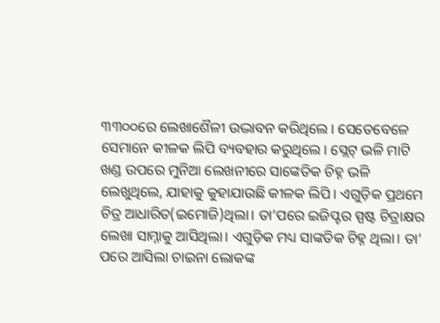୩୩୦୦ରେ ଲେଖାଶୈଳୀ ଉଦ୍ଭାବନ କରିଥିଲେ। ସେତେବେଳେ ସେମାନେ କୀଳକ ଲିପି ବ୍ୟବହାର କରୁଥିଲେ। ସ୍ଲେଟ୍‌ ଭଳି ମାଟି ଖଣ୍ଡ ଉପରେ ମୁନିଆ ଲେଖନୀରେ ସାଙ୍କେତିକ ଚିହ୍ନ ଭଳି ଲେଖୁଥିଲେ, ଯାହାକୁ କୁହାଯାଉଛି କୀଳକ ଲିପି। ଏଗୁଡ଼ିକ ପ୍ରଥମେ ଚିତ୍ର ଆଧାରିତ(ଇମୋଜି)ଥିଲା। ତା’ପରେ ଇଜିପ୍ଟର ସ୍ପଷ୍ଟ ଚିତ୍ରାକ୍ଷର ଲେଖା ସାମ୍ନାକୁ ଆସିଥିଲା। ଏଗୁଡ଼ିକ ମଧ୍ୟ ସାଙ୍କତିକ ଚିହ୍ନ ଥିଲା। ତା’ ପରେ ଆସିଲା ଚାଇନା ଲୋକଙ୍କ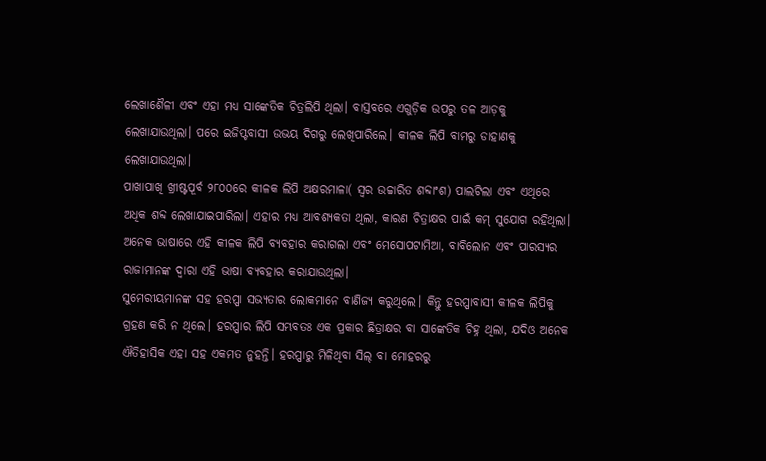ଲେଖାଶୈଳୀ ଏବଂ ଏହା ମଧ୍ୟ ସାଙ୍କେତିକ ଚିତ୍ରଲିପି ଥିଲା। ବାସ୍ତବରେ ଏଗୁଡ଼ିକ ଉପରୁ ତଳ ଆଡ଼କୁ ଲେଖାଯାଉଥିଲା। ପରେ ଇଜିପ୍ଟବାସୀ ଉଭୟ ଦିଗରୁ ଲେଖିପାରିଲେ। କୀଳକ ଲିପି ବାମରୁ ଡାହାଣକୁ ଲେଖାଯାଉଥିଲା।
ପାଖାପାଖି ଖ୍ରୀଷ୍ଟପୂର୍ବ ୨୮୦୦ରେ କୀଳକ ଲିପି ଅକ୍ଷରମାଳା( ସ୍ବର ଉଚ୍ଚାରିତ ଶବ୍ଦାଂଶ) ପାଲଟିଲା ଏବଂ ଏଥିରେ ଅଧିକ ଶବ୍ଦ ଲେଖାଯାଇପାରିଲା। ଏହାର ମଧ୍ୟ ଆବଶ୍ୟକତା ଥିଲା, କାରଣ ଚିତ୍ରାକ୍ଷର ପାଇଁ କମ୍‌ ସୁଯୋଗ ରହିଥିଲା। ଅନେକ ଭାଷାରେ ଏହି କୀଳକ ଲିପି ବ୍ୟବହାର କରାଗଲା ଏବଂ ମେସୋପଟାମିଆ, ବାବିଲୋନ ଏବଂ ପାରସ୍ୟର ରାଜାମାନଙ୍କ ଦ୍ୱାରା ଏହି ଭାଷା ବ୍ୟବହାର କରାଯାଉଥିଲା।
ସୁମେରୀୟମାନଙ୍କ ସହ ହରପ୍ପା ସଭ୍ୟତାର ଲୋକମାନେ ବାଣିଜ୍ୟ କରୁଥିଲେ। କିନ୍ତୁ ହରପ୍ପାବାସୀ କୀଳକ ଲିପିକୁ ଗ୍ରହଣ କରି ନ ଥିଲେ। ହରପ୍ପାର ଲିପି ସମ୍ଭବତଃ ଏକ ପ୍ରକାର ଛିତ୍ରାକ୍ଷର ବା ସାଙ୍କେତିକ ଚିହ୍ନ ଥିଲା, ଯଦିଓ ଅନେକ ଐତିହାସିକ ଏହା ସହ ଏକମତ ନୁହନ୍ତି। ହରପ୍ପାରୁ ମିଳିଥିବା ସିଲ୍‌ ବା ମୋହରରୁ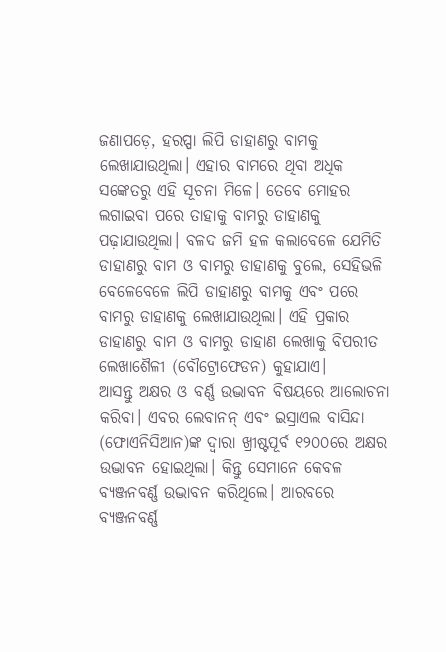ଜଣାପଡ଼େ, ହରପ୍ପା ଲିପି ଡାହାଣରୁ ବାମକୁ ଲେଖାଯାଉଥିଲା। ଏହାର ବାମରେ ଥିବା ଅଧିକ ସଙ୍କେତରୁ ଏହି ସୂଚନା ମିଳେ। ତେବେ ମୋହର ଲଗାଇବା ପରେ ତାହାକୁ ବାମରୁ ଡାହାଣକୁ ପଢ଼ାଯାଉଥିଲା। ବଳଦ ଜମି ହଳ କଲାବେଳେ ଯେମିତି ଡାହାଣରୁ ବାମ ଓ ବାମରୁ ଡାହାଣକୁ ବୁଲେ, ସେହିଭଳି ବେଳେବେଳେ ଲିପି ଡାହାଣରୁ ବାମକୁ ଏବଂ ପରେ ବାମରୁ ଡାହାଣକୁ ଲେଖାଯାଉଥିଲା। ଏହି ପ୍ରକାର ଡାହାଣରୁ ବାମ ଓ ବାମରୁ ଡାହାଣ ଲେଖାକୁ ବିପରୀତ ଲେଖାଶୈଳୀ (ବୌଟ୍ରୋଫେଡନ) କୁହାଯାଏ।
ଆସନ୍ତୁ ଅକ୍ଷର ଓ ବର୍ଣ୍ଣ ଉଦ୍ଭାବନ ବିଷୟରେ ଆଲୋଚନା କରିବା। ଏବର ଲେବାନନ୍‌ ଏବଂ ଇସ୍ରାଏଲ ବାସିନ୍ଦା (ଫୋଏନିସିଆନ)ଙ୍କ ଦ୍ୱାରା ଖ୍ରୀଷ୍ଟପୂର୍ବ ୧୨୦୦ରେ ଅକ୍ଷର ଉଦ୍ଭାବନ ହୋଇଥିଲା। କିନ୍ତୁ ସେମାନେ କେବଳ ବ୍ୟଞ୍ଜନବର୍ଣ୍ଣ ଉଦ୍ଭାବନ କରିଥିଲେ। ଆରବରେ ବ୍ୟଞ୍ଜନବର୍ଣ୍ଣ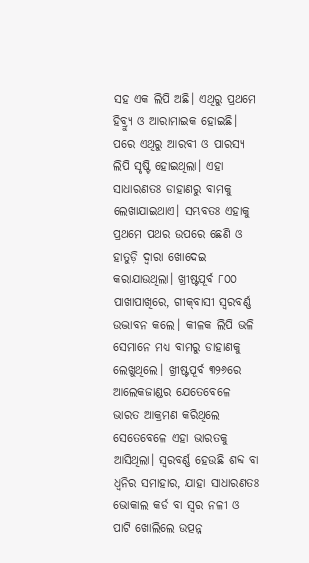ସହ ଏକ ଲିପି ଅଛି। ଏଥିରୁ ପ୍ରଥମେ ହିବ୍ର୍ୟୁ ଓ ଆରାମାଇକ ହୋଇଛି। ପରେ ଏଥିରୁ ଆରବୀ ଓ ପାରସ୍ୟ ଲିପି ସୃଷ୍ଟି ହୋଇଥିଲା। ଏହା ସାଧାରଣତଃ ଡାହାଣରୁ ବାମକୁ ଲେଖାଯାଇଥାଏ। ସମ୍ଭବତଃ ଏହାକୁ ପ୍ରଥମେ ପଥର ଉପରେ ଛେଣି ଓ ହାତୁଡ଼ି ଦ୍ୱାରା ଖୋଦେଇ କରାଯାଉଥିଲା। ଖ୍ରୀଷ୍ଟପୂର୍ବ ୮୦୦ ପାଖାପାଖିରେ, ଗୀକ୍‌ବାସୀ ସ୍ବରବର୍ଣ୍ଣ ଉଦ୍ଭାବନ କଲେ। କୀଳକ ଲିପି ଭଳି ସେମାନେ ମଧ୍ୟ ବାମରୁ ଡାହାଣକୁ ଲେଖୁଥିଲେ। ଖ୍ରୀଷ୍ଟପୂର୍ବ ୩୨୬ରେ ଆଲେକଜାଣ୍ଡର ଯେତେବେଳେ ଭାରତ ଆକ୍ରମଣ କରିଥିଲେ ସେତେବେଳେ ଏହା ଭାରତକୁ ଆସିଥିଲା। ସ୍ବରବର୍ଣ୍ଣ ହେଉଛି ଶବ୍ଦ ବା ଧ୍ୱନିର ସମାହାର, ଯାହା ସାଧାରଣତଃ ଭୋକାଲ କର୍ଡ ବା ସ୍ବର ନଳୀ ଓ ପାଟି ଖୋଲିଲେ ଉତ୍ପନ୍ନ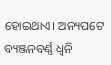ହୋଇଥାଏ। ଅନ୍ୟପଟେ ବ୍ୟଞ୍ଜନବର୍ଣ୍ଣ ଧ୍ୱନି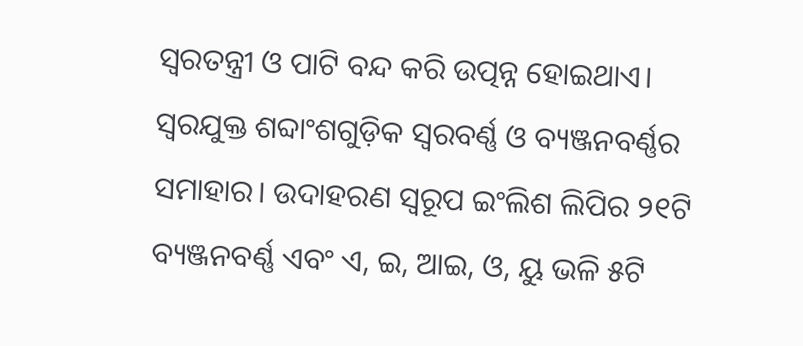ସ୍ବରତନ୍ତ୍ରୀ ଓ ପାଟି ବନ୍ଦ କରି ଉତ୍ପନ୍ନ ହୋଇଥାଏ। ସ୍ବରଯୁକ୍ତ ଶବ୍ଦାଂଶଗୁଡ଼ିକ ସ୍ବରବର୍ଣ୍ଣ ଓ ବ୍ୟଞ୍ଜନବର୍ଣ୍ଣର ସମାହାର। ଉଦାହରଣ ସ୍ବରୂପ ଇଂଲିଶ ଲିପିର ୨୧ଟି ବ୍ୟଞ୍ଜନବର୍ଣ୍ଣ ଏବଂ ଏ, ଇ, ଆଇ, ଓ, ୟୁ ଭଳି ୫ଟି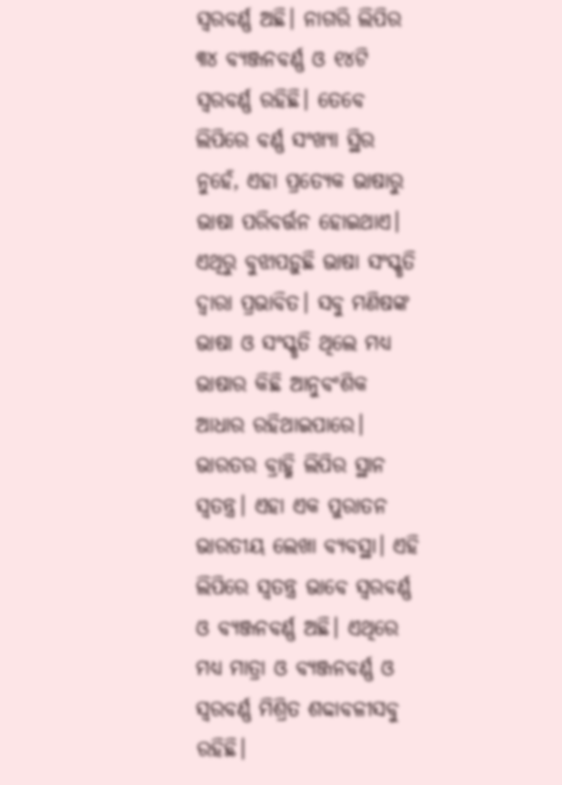ସ୍ବରବର୍ଣ୍ଣ ଅଛି। ନାଗରି ଲିପିର ୩୪ ବ୍ୟଞ୍ଜନବର୍ଣ୍ଣ ଓ ୧୪ଟି ସ୍ବରବର୍ଣ୍ଣ ରହିଛି। ତେବେ ଲିପିରେ ବର୍ଣ୍ଣ ସଂଖ୍ୟା ସ୍ଥିର ନୁହେଁ, ଏହା ପ୍ରତ୍ୟେକ ଭାଷାରୁ ଭାଷା ପରିବର୍ତ୍ତନ ହୋଇଥାଏ। ଏଥିରୁ ବୁଝାପଡ଼ୁଛି ଭାଷା ସଂସ୍କୃତି ଦ୍ୱାରା ପ୍ରଭାବିତ। ସବୁ ମଣିଷଙ୍କ ଭାଷା ଓ ସଂସ୍କୃତି ଥିଲେ ମଧ୍ୟ ଭାଷାର କିଛି ଆନୁବଂଶିକ ଆଧାର ରହିଥାଇପାରେ।
ଭାରତର ବ୍ରାହ୍ମି ଲିପିର ସ୍ଥାନ ସ୍ବତନ୍ତ୍ର। ଏହା ଏକ ପୁରାତନ ଭାରତୀୟ ଲେଖା ବ୍ୟବସ୍ଥା। ଏହି ଲିପିରେ ସ୍ବତନ୍ତ୍ର ଭାବେ ସ୍ବରବର୍ଣ୍ଣ ଓ ବ୍ୟଞ୍ଜନବର୍ଣ୍ଣ ଅଛି। ଏଥିରେ ମଧ୍ୟ ମାତ୍ରା ଓ ବ୍ୟଞ୍ଜନବର୍ଣ୍ଣ ଓ ସ୍ବରବର୍ଣ୍ଣ ମିଶ୍ରିତ ଶବ୍ଦାବଳୀସବୁ ରହିଛି।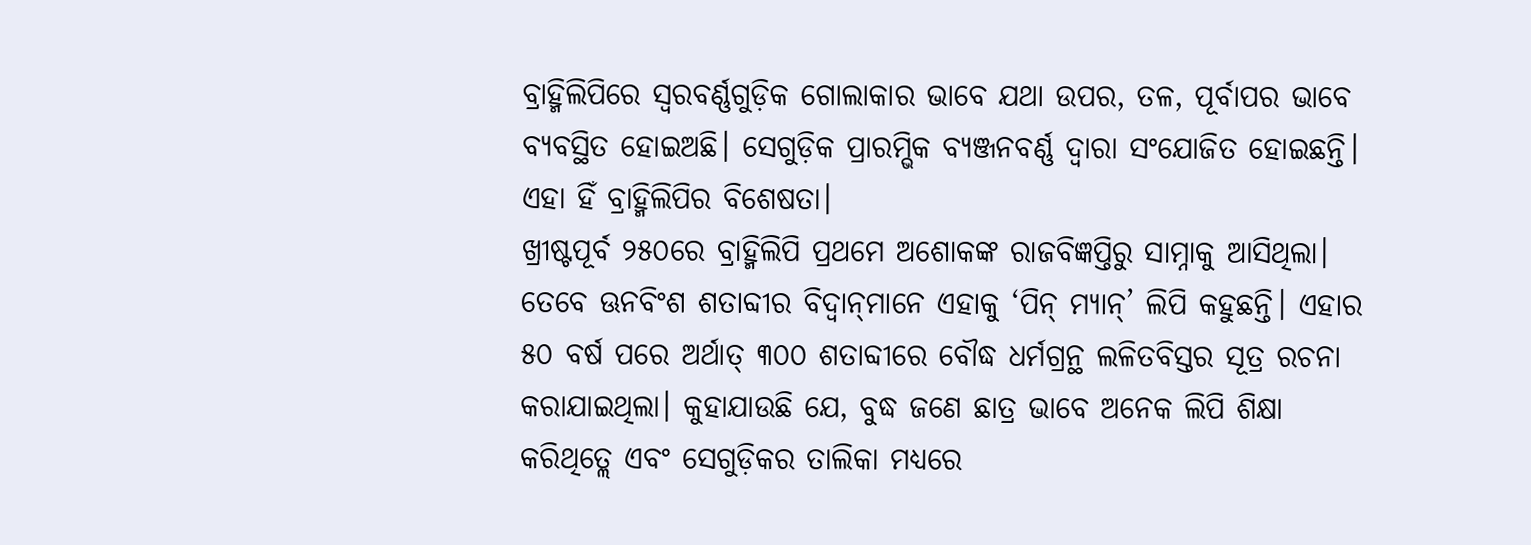ବ୍ରାହ୍ମିଲିପିରେ ସ୍ବରବର୍ଣ୍ଣଗୁଡ଼ିକ ଗୋଲାକାର ଭାବେ ଯଥା ଉପର, ତଳ, ପୂର୍ବାପର ଭାବେ ବ୍ୟବସ୍ଥିତ ହୋଇଅଛି। ସେଗୁଡ଼ିକ ପ୍ରାରମ୍ଭିକ ବ୍ୟଞ୍ଜନବର୍ଣ୍ଣ ଦ୍ୱାରା ସଂଯୋଜିତ ହୋଇଛନ୍ତି। ଏହା ହିଁ ବ୍ରାହ୍ମିଲିପିର ବିଶେଷତା।
ଖ୍ରୀଷ୍ଟପୂର୍ବ ୨୫୦ରେ ବ୍ରାହ୍ମିଲିପି ପ୍ରଥମେ ଅଶୋକଙ୍କ ରାଜବିଜ୍ଞପ୍ତିରୁ ସାମ୍ନାକୁ ଆସିଥିଲା। ତେବେ ଊନବିଂଶ ଶତାବ୍ଦୀର ବିଦ୍ୱାନ୍‌ମାନେ ଏହାକୁ ‘ପିନ୍‌ ମ୍ୟାନ୍‌’ ଲିପି କହୁଛନ୍ତି। ଏହାର ୫୦ ବର୍ଷ ପରେ ଅର୍ଥାତ୍‌ ୩୦୦ ଶତାବ୍ଦୀରେ ବୌଦ୍ଧ ଧର୍ମଗ୍ରନ୍ଥ ଲଳିତବିସ୍ତର ସୂତ୍ର ରଚନା କରାଯାଇଥିଲା। କୁହାଯାଉଛି ଯେ, ବୁଦ୍ଧ ଜଣେ ଛାତ୍ର ଭାବେ ଅନେକ ଲିପି ଶିକ୍ଷା କରିଥିତ୍ଲେ ଏବଂ ସେଗୁଡ଼ିକର ତାଲିକା ମଧ୍ୟରେ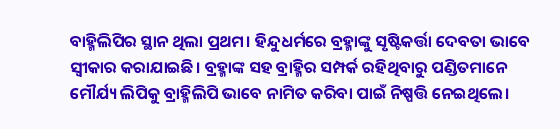ବାହ୍ମିଲିପିର ସ୍ଥାନ ଥିଲା ପ୍ରଥମ। ହିନ୍ଦୁଧର୍ମରେ ବ୍ରହ୍ମାଙ୍କୁ ସୃଷ୍ଟିକର୍ତ୍ତା ଦେବତା ଭାବେ ସ୍ବୀକାର କରାଯାଇଛି। ବ୍ରହ୍ମାଙ୍କ ସହ ବ୍ରାହ୍ମିର ସମ୍ପର୍କ ରହିଥିବାରୁ ପଣ୍ଡିତମାନେ ମୌର୍ଯ୍ୟ ଲିପିକୁ ବ୍ରାହ୍ମିଲିପି ଭାବେ ନାମିତ କରିବା ପାଇଁ ନିଷ୍ପତ୍ତି ନେଇଥିଲେ।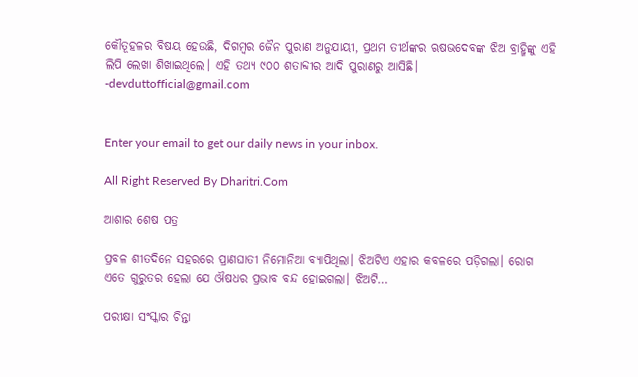କୌତୂହଳର ବିଷୟ ହେଉଛି, ଦିଗମ୍ବର ଜୈନ ପୁରାଣ ଅନୁଯାୟୀ, ପ୍ରଥମ ତୀର୍ଥଙ୍କର ଋଷଭଦେବଙ୍କ ଝିଅ ବ୍ରାହ୍ମିଙ୍କୁ ଏହି ଲିପି ଲେଖା ଶିଖାଇଥିଲେ। ଏହି ତଥ୍ୟ ୯୦୦ ଶତାବ୍ଦୀର ଆଦି ପୁରାଣରୁ ଆସିଛି।
-devduttofficial@gmail.com


Enter your email to get our daily news in your inbox.

All Right Reserved By Dharitri.Com

ଆଶାର ଶେଷ ପତ୍ର

ପ୍ରବଳ ଶୀତଦିନେ ସହରରେ ପ୍ରାଣଘାତୀ ନିମୋନିଆ ବ୍ୟାପିଥିଲା। ଝିଅଟିଏ ଏହାର କବଳରେ ପଡ଼ିଗଲା। ରୋଗ ଏତେ ଗୁରୁତର ହେଲା ଯେ ଔଷଧର ପ୍ରଭାବ ବନ୍ଦ ହୋଇଗଲା। ଝିଅଟି…

ପରୀକ୍ଷା ସଂସ୍କାର ଚିନ୍ତା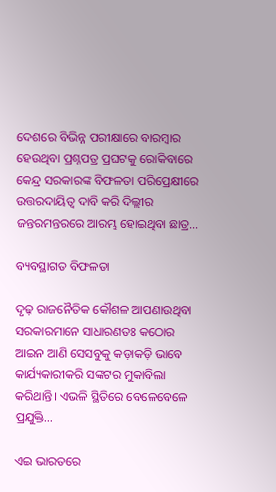ଦେଶରେ ବିଭିନ୍ନ ପରୀକ୍ଷାରେ ବାରମ୍ବାର ହେଉଥିବା ପ୍ରଶ୍ନପତ୍ର ପ୍ରଘଟକୁ ରୋକିବାରେ କେନ୍ଦ୍ର ସରକାରଙ୍କ ବିଫଳତା ପରିପ୍ରେକ୍ଷୀରେ ଉତ୍ତରଦାୟିତ୍ୱ ଦାବି କରି ଦିଲ୍ଲୀର ଜନ୍ତରମନ୍ତରରେ ଆରମ୍ଭ ହୋଇଥିବା ଛାତ୍ର…

ବ୍ୟବସ୍ଥାଗତ ବିଫଳତା

ଦୃଢ଼ ରାଜନୈତିକ କୌଶଳ ଆପଣାଉଥିବା ସରକାରମାନେ ସାଧାରଣତଃ କଠୋର ଆଇନ ଆଣି ସେସବୁକୁ କଡ଼ାକଡ଼ି ଭାବେ କାର୍ଯ୍ୟକାରୀକରି ସଙ୍କଟର ମୁକାବିଲା କରିଥାନ୍ତି। ଏଭଳି ସ୍ଥିତିରେ ବେଳେବେଳେ ପ୍ରଯୁକ୍ତି…

ଏଇ ଭାରତରେ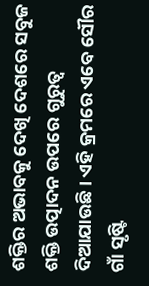ଶକ୍ତିର ଅଭାବକୁ ଦେଖି ଦେଶରେ ସବୁଜ ଶକ୍ତି ଉତ୍ପାଦନ ଉପରେ ଗୁରୁତ୍ୱ ଦିଆଯାଉଛି। ଏହି କ୍ରମରେ ଏବେ ସୌର ଗାଁ ସୃଷ୍ଟି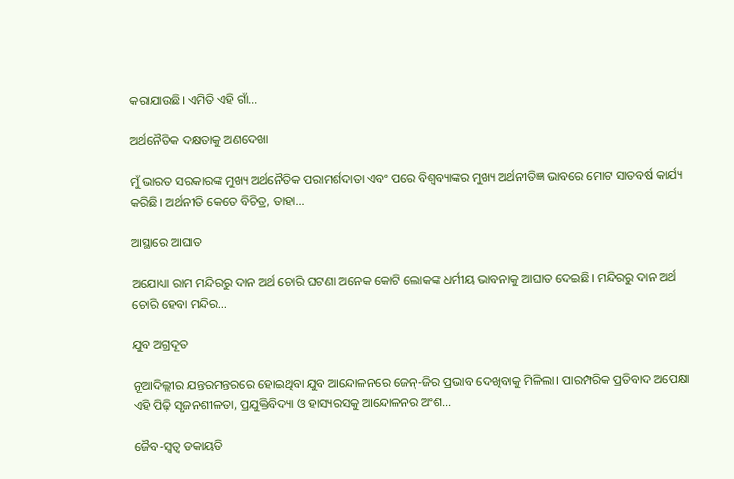କରାଯାଉଛି। ଏମିତି ଏହି ଗାଁ…

ଅର୍ଥନୈତିକ ଦକ୍ଷତାକୁ ଅଣଦେଖା

ମୁଁ ଭାରତ ସରକାରଙ୍କ ମୁଖ୍ୟ ଅର୍ଥନୈତିକ ପରାମର୍ଶଦାତା ଏବଂ ପରେ ବିଶ୍ୱବ୍ୟାଙ୍କର ମୁଖ୍ୟ ଅର୍ଥନୀତିଜ୍ଞ ଭାବରେ ମୋଟ ସାତବର୍ଷ କାର୍ଯ୍ୟ କରିଛି। ଅର୍ଥନୀତି କେତେ ବିଚିତ୍ର, ତାହା…

ଆସ୍ଥାରେ ଆଘାତ

ଅଯୋଧ୍ୟା ରାମ ମନ୍ଦିରରୁ ଦାନ ଅର୍ଥ ଚୋରି ଘଟଣା ଅନେକ କୋଟି ଲୋକଙ୍କ ଧର୍ମୀୟ ଭାବନାକୁ ଆଘାତ ଦେଇଛି। ମନ୍ଦିରରୁ ଦାନ ଅର୍ଥ ଚୋରି ହେବା ମନ୍ଦିର…

ଯୁବ ଅଗ୍ରଦୂତ

ନୂଆଦିଲ୍ଲୀର ଯନ୍ତରମନ୍ତରରେ ହୋଇଥିବା ଯୁବ ଆନ୍ଦୋଳନରେ ଜେନ୍‌-ଜିର ପ୍ରଭାବ ଦେଖିବାକୁ ମିଳିଲା। ପାରମ୍ପରିକ ପ୍ରତିବାଦ ଅପେକ୍ଷା ଏହି ପିଢ଼ି ସୃଜନଶୀଳତା, ପ୍ରଯୁକ୍ତିବିଦ୍ୟା ଓ ହାସ୍ୟରସକୁ ଆନ୍ଦୋଳନର ଅଂଶ…

ଜୈବ-ସ୍ବତ୍ୱ ଡକାୟତି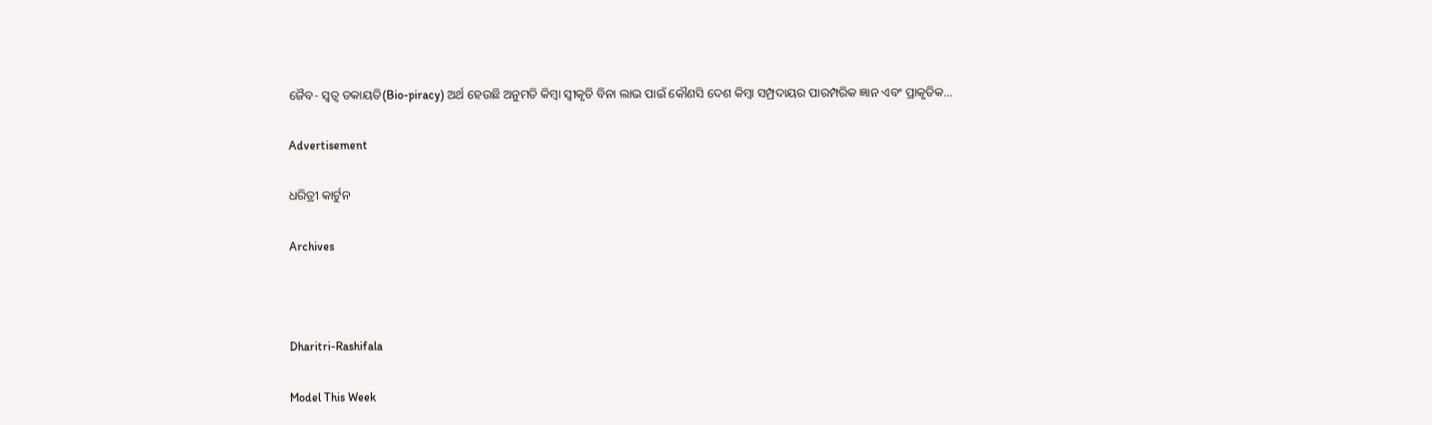ଜୈବ- ସ୍ବତ୍ୱ ଡକାୟତି(Bio-piracy) ଅର୍ଥ ହେଉଛି ଅନୁମତି କିମ୍ବା ସ୍ବୀକୃତି ବିନା ଲାଭ ପାଇଁ କୌଣସି ଦେଶ କିମ୍ବା ସମ୍ପ୍ରଦାୟର ପାରମ୍ପରିକ ଜ୍ଞାନ ଏବଂ ପ୍ରାକୃତିକ…

Advertisement

ଧରିତ୍ରୀ କାର୍ଟୁନ

Archives



Dharitri-Rashifala

Model This Week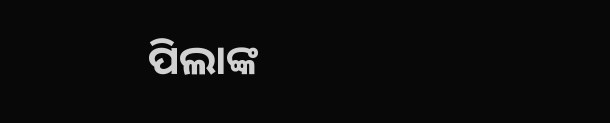ପିଲାଙ୍କ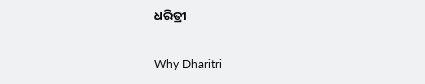ଧରିତ୍ରୀ

Why Dharitri